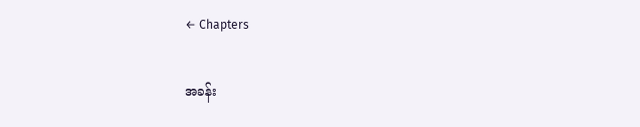← Chapters

အခန်း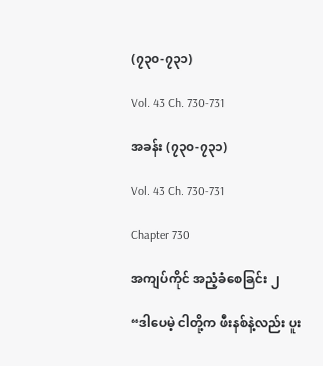(၇၃၀-၇၃၁)

Vol. 43 Ch. 730-731

အခန်း (၇၃၀-၇၃၁)

Vol. 43 Ch. 730-731

Chapter 730

အကျပ်ကိုင် အညံ့ခံစေခြင်း ၂

“ဒါပေမဲ့ ငါတို့က ဖီးနစ်နဲ့လည်း ပူး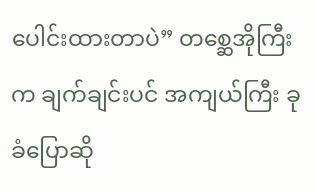ပေါင်းထားတာပဲ” တစ္ဆေအိုကြီးက ချက်ချင်းပင် အကျယ်ကြီး ခုခံပြောဆို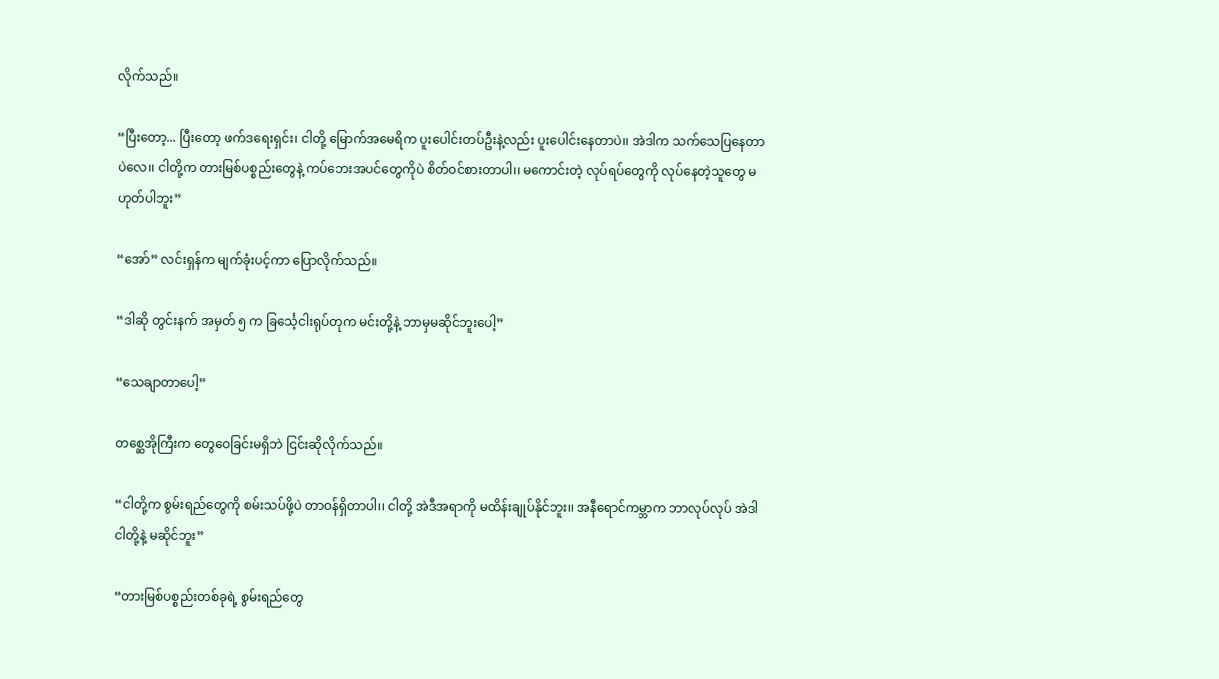လိုက်သည်။

“ပြီးတော့... ပြီးတော့ ဖက်ဒရေးရှင်း၊ ငါတို့ မြောက်အမေရိက ပူးပေါင်းတပ်ဦးနဲ့လည်း ပူးပေါင်းနေတာပဲ၊၊ အဲဒါက သက်သေပြနေတာပဲလေ၊၊ ငါတို့က တားမြစ်ပစ္စည်းတွေနဲ့ ကပ်ဘေးအပင်တွေကိုပဲ စိတ်ဝင်စားတာပါ၊၊ မကောင်းတဲ့ လုပ်ရပ်တွေကို လုပ်နေတဲ့သူတွေ မဟုတ်ပါဘူး”

“အော်” လင်းရှန်က မျက်ခုံးပင့်ကာ ပြောလိုက်သည်။

“ဒါဆို တွင်းနက် အမှတ် ၅ က ခြင်္သေ့ငါးရုပ်တုက မင်းတို့နဲ့ ဘာမှမဆိုင်ဘူးပေါ့”

“သေချာတာပေါ့”

တစ္ဆေအိုကြီးက တွေဝေခြင်းမရှိဘဲ ငြင်းဆိုလိုက်သည်။

“ငါတို့က စွမ်းရည်တွေကို စမ်းသပ်ဖို့ပဲ တာဝန်ရှိတာပါ၊၊ ငါတို့ အဲဒီအရာကို မထိန်းချုပ်နိုင်ဘူး၊၊ အနီရောင်ကမ္ဘာက ဘာလုပ်လုပ် အဲဒါ ငါတို့နဲ့ မဆိုင်ဘူး”

“တားမြစ်ပစ္စည်းတစ်ခုရဲ့ စွမ်းရည်တွေ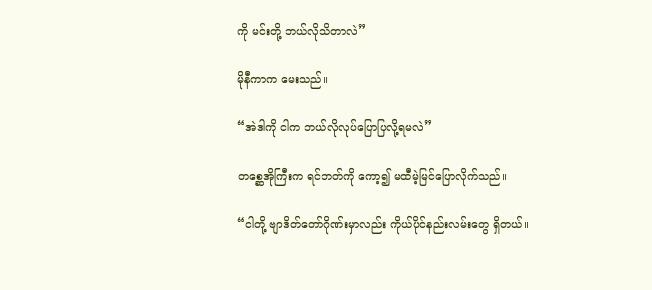ကို မင်းတို့ ဘယ်လိုသိတာလဲ”

မိုနီကာက မေးသည်။

“အဲဒါကို ငါက ဘယ်လိုလုပ်ပြောပြလို့ရမလဲ”

တစ္ဆေအိုကြီးက ရင်ဘတ်ကို ကော့၍ မထီမဲ့မြင်ပြောလိုက်သည်။

“ငါတို့ ဗျာဒိတ်တော်ဂိုဏ်းမှာလည်း ကိုယ်ပိုင်နည်းလမ်းတွေ ရှိတယ်၊၊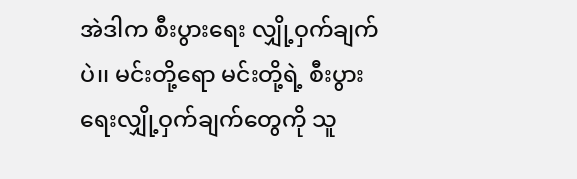အဲဒါက စီးပွားရေး လျှို့ဝှက်ချက်ပဲ၊၊ မင်းတို့ရော မင်းတို့ရဲ့ စီးပွားရေးလျှို့ဝှက်ချက်တွေကို သူ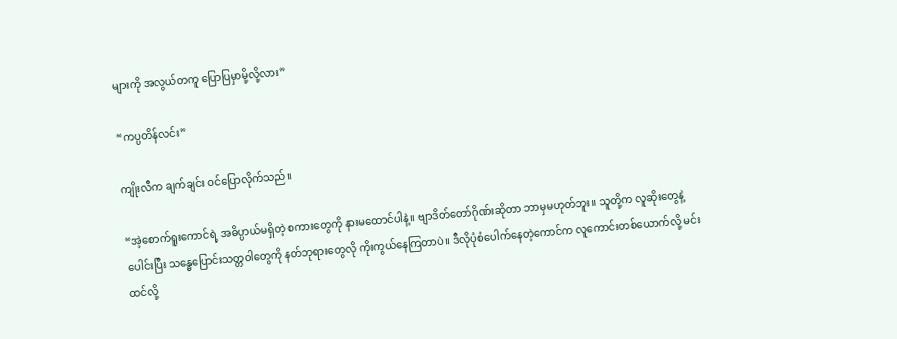များကို အလွယ်တကူ ပြောပြမှာမို့လို့လား”

“ကပ္ပတိန်လင်း”

ကျိုးလီက ချက်ချင်း ဝင်ပြောလိုက်သည်။

“အဲ့စောက်ရူးကောင်ရဲ့ အဓိပ္ပာယ်မရှိတဲ့ စကားတွေကို နားမထောင်ပါနဲ့၊၊ ဗျာဒိတ်တော်ဂိုဏ်းဆိုတာ ဘာမှမဟုတ်ဘူး၊၊ သူတို့က လူဆိုးတွေနဲ့ ပေါင်းပြီး သန္ဓေပြောင်းသတ္တဝါတွေကို နတ်ဘုရားတွေလို ကိုးကွယ်နေကြတာပဲ၊၊ ဒီလိုပုံစံပေါက်နေတဲ့ကောင်က လူကောင်းတစ်ယောက်လို့ မင်းထင်လို့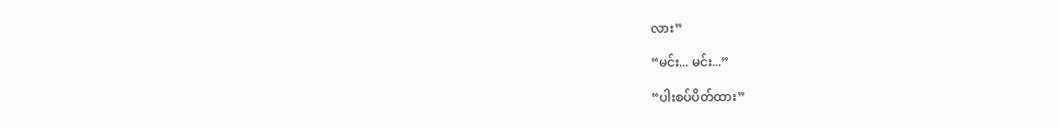လား”

“မင်း... မင်း...”

“ပါးစပ်ပိတ်ထား”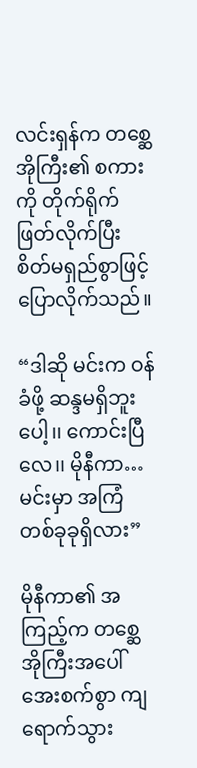လင်းရှန်က တစ္ဆေအိုကြီး၏ စကားကို တိုက်ရိုက်ဖြတ်လိုက်ပြီး စိတ်မရှည်စွာဖြင့် ပြောလိုက်သည်။

“ဒါဆို မင်းက ဝန်ခံဖို့ ဆန္ဒမရှိဘူးပေါ့၊၊ ကောင်းပြီလေ၊၊ မိုနီကာ…မင်းမှာ အကြံတစ်ခုခုရှိလား”

မိုနီကာ၏ အကြည့်က တစ္ဆေအိုကြီးအပေါ် အေးစက်စွာ ကျရောက်သွား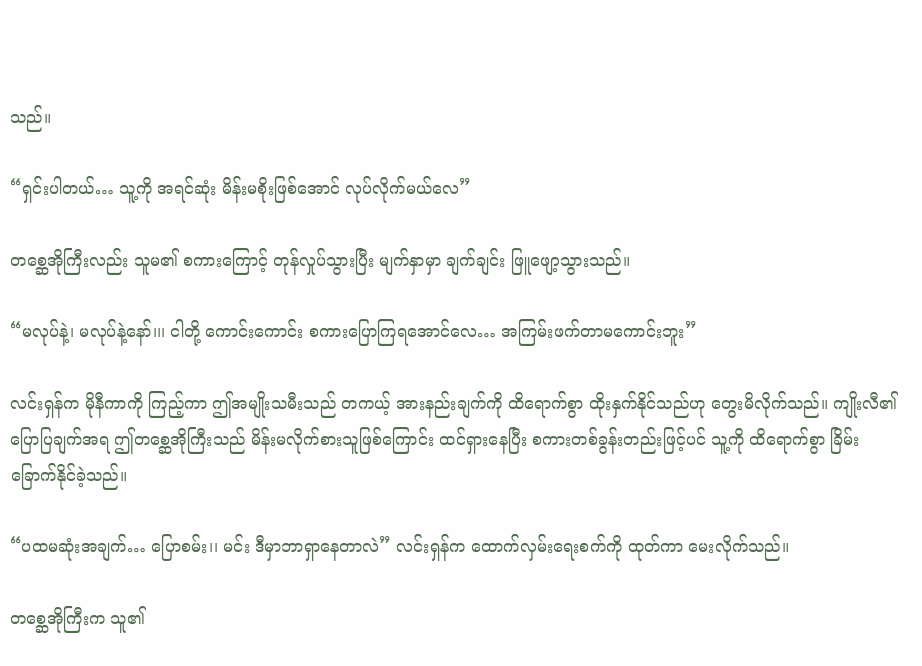သည်။

“ရှင်းပါတယ်… သူ့ကို အရင်ဆုံး မိန်းမစိုးဖြစ်အောင် လုပ်လိုက်မယ်လေ”

တစ္ဆေအိုကြီးလည်း သူမ၏ စကားကြောင့် တုန်လှုပ်သွားပြီး မျက်နှာမှာ ချက်ချင်း ဖြူဖျော့သွားသည်။

“မလုပ်နဲ့၊ မလုပ်နဲ့နော်၊၊၊ ငါတို့ ကောင်းကောင်း စကားပြောကြရအောင်လေ… အကြမ်းဖက်တာမကောင်းဘူး”

လင်းရှန်က မိုနီကာကို ကြည့်ကာ ဤအမျိုးသမီးသည် တကယ့် အားနည်းချက်ကို ထိရောက်စွာ ထိုးနှက်နိုင်သည်ဟု တွေးမိလိုက်သည်။ ကျိုးလီ၏ ပြောပြချက်အရ ဤတစ္ဆေအိုကြီးသည် မိန်းမလိုက်စားသူဖြစ်ကြောင်း ထင်ရှားနေပြီး စကားတစ်ခွန်းတည်းဖြင့်ပင် သူ့ကို ထိရောက်စွာ ခြိမ်းခြောက်နိုင်ခဲ့သည်။

“ပထမဆုံးအချက်… ပြောစမ်း၊၊ မင်း ဒီမှာဘာရှာနေတာလဲ” လင်းရှန်က ထောက်လှမ်းရေးစက်ကို ထုတ်ကာ မေးလိုက်သည်။

တစ္ဆေအိုကြီးက သူ၏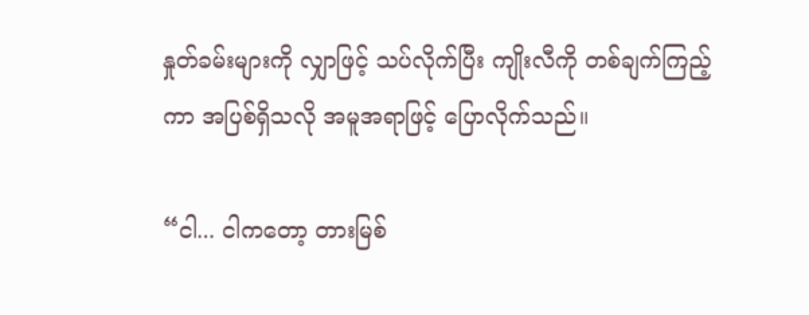နှုတ်ခမ်းများကို လျှာဖြင့် သပ်လိုက်ပြီး ကျိုးလီကို တစ်ချက်ကြည့်ကာ အပြစ်ရှိသလို အမူအရာဖြင့် ပြောလိုက်သည်။

“ငါ... ငါကတော့ တားမြစ်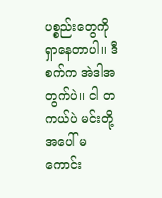ပစ္စည်းတွေကို ရှာနေတာပါ၊၊ ဒီစက်က အဲဒါအတွက်ပဲ၊၊ ငါ တကယ်ပဲ မင်းတို့အပေါ် မကောင်း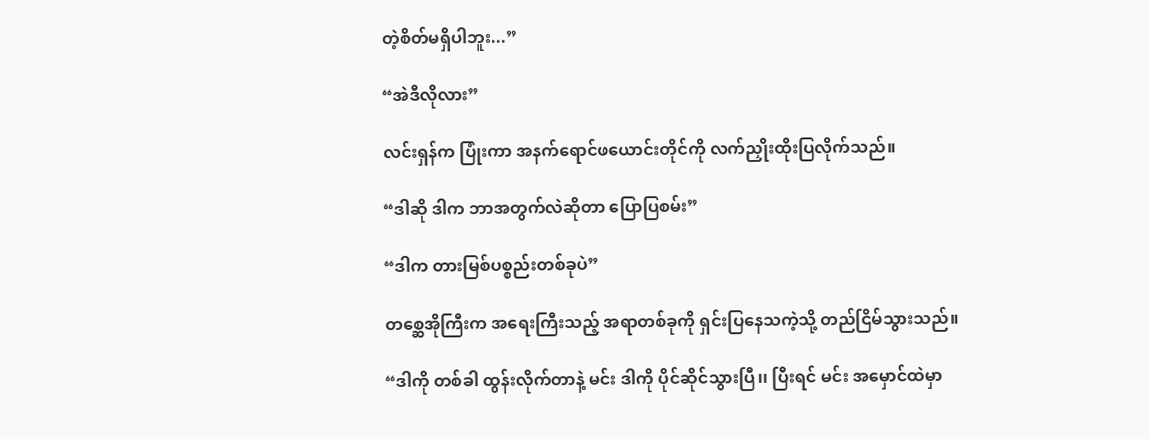တဲ့စိတ်မရှိပါဘူး...”

“အဲဒီလိုလား”

လင်းရှန်က ပြုံးကာ အနက်ရောင်ဖယောင်းတိုင်ကို လက်ညှိုးထိုးပြလိုက်သည်။

“ဒါဆို ဒါက ဘာအတွက်လဲဆိုတာ ပြောပြစမ်း”

“ဒါက တားမြစ်ပစ္စည်းတစ်ခုပဲ”

တစ္ဆေအိုကြီးက အရေးကြီးသည့် အရာတစ်ခုကို ရှင်းပြနေသကဲ့သို့ တည်ငြိမ်သွားသည်။

“ဒါကို တစ်ခါ ထွန်းလိုက်တာနဲ့ မင်း ဒါကို ပိုင်ဆိုင်သွားပြီ၊၊ ပြီးရင် မင်း အမှောင်ထဲမှာ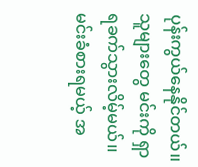ပုန်းကွယ်နေနိုင်တယ်၊၊ သူများတွေ မင်းကို ရှာရခက်သွားလိမ့်မယ်၊၊ မင်းခံစားရမယ့် အ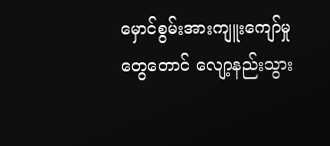မှောင်စွမ်းအားကျူးကျော်မှုတွေတောင် လျော့နည်းသွား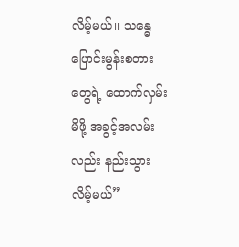လိမ့်မယ်၊၊ သန္ဓေပြောင်းမွန်းစတားတွေရဲ့ ထောက်လှမ်းမိဖို့ အခွင့်အလမ်းလည်း နည်းသွားလိမ့်မယ်”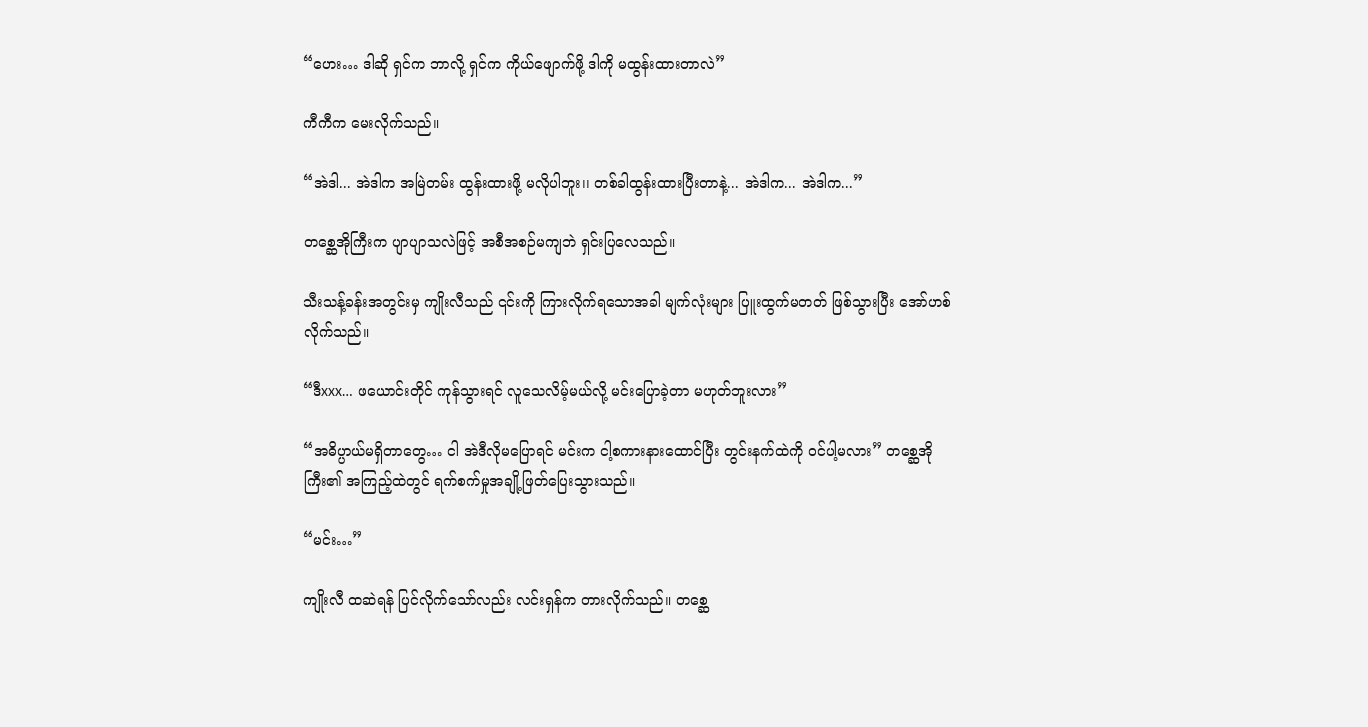“ဟေး… ဒါဆို ရှင်က ဘာလို့ ရှင်က ကိုယ်ဖျောက်ဖို့ ဒါကို မထွန်းထားတာလဲ”

ကီကီက မေးလိုက်သည်။

“အဲဒါ... အဲဒါက အမြဲတမ်း ထွန်းထားဖို့ မလိုပါဘူး၊၊ တစ်ခါထွန်းထားပြီးတာနဲ့... အဲဒါက... အဲဒါက...”

တစ္ဆေအိုကြီးက ပျာပျာသလဲဖြင့် အစီအစဉ်မကျဘဲ ရှင်းပြလေသည်။

သီးသန့်ခန်းအတွင်းမှ ကျိုးလီသည် ၎င်းကို ကြားလိုက်ရသောအခါ မျက်လုံးများ ပြူးထွက်မတတ် ဖြစ်သွားပြီး အော်ဟစ်လိုက်သည်။

“ဒီxxx… ဖယောင်းတိုင် ကုန်သွားရင် လူသေလိမ့်မယ်လို့ မင်းပြောခဲ့တာ မဟုတ်ဘူးလား”

“အဓိပ္ပာယ်မရှိတာတွေ… ငါ အဲဒီလိုမပြောရင် မင်းက ငါ့စကားနားထောင်ပြီး တွင်းနက်ထဲကို ဝင်ပါ့မလား” တစ္ဆေအိုကြီး၏ အကြည့်ထဲတွင် ရက်စက်မှုအချို့ဖြတ်ပြေးသွားသည်။

“မင်း…”

ကျိုးလီ ထဆဲရန် ပြင်လိုက်သော်လည်း လင်းရှန်က တားလိုက်သည်။ တစ္ဆေ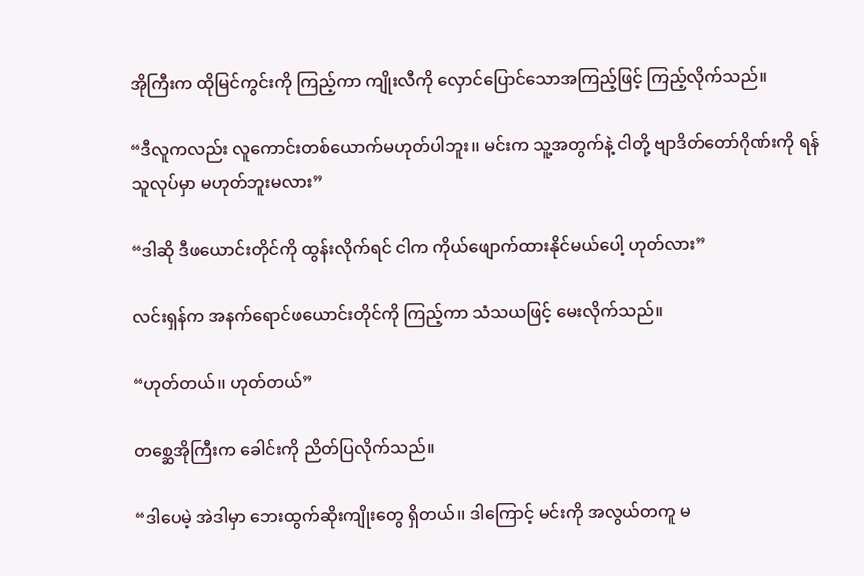အိုကြီးက ထိုမြင်ကွင်းကို ကြည့်ကာ ကျိုးလီကို လှောင်ပြောင်သောအကြည့်ဖြင့် ကြည့်လိုက်သည်။

“ဒီလူကလည်း လူကောင်းတစ်ယောက်မဟုတ်ပါဘူး၊၊ မင်းက သူ့အတွက်နဲ့ ငါတို့ ဗျာဒိတ်တော်ဂိုဏ်းကို ရန်သူလုပ်မှာ မဟုတ်ဘူးမလား”

“ဒါဆို ဒီဖယောင်းတိုင်ကို ထွန်းလိုက်ရင် ငါက ကိုယ်ဖျောက်ထားနိုင်မယ်ပေါ့ ဟုတ်လား”

လင်းရှန်က အနက်ရောင်ဖယောင်းတိုင်ကို ကြည့်ကာ သံသယဖြင့် မေးလိုက်သည်။

“ဟုတ်တယ်၊၊ ဟုတ်တယ်”

တစ္ဆေအိုကြီးက ခေါင်းကို ညိတ်ပြလိုက်သည်။

“ဒါပေမဲ့ အဲဒါမှာ ဘေးထွက်ဆိုးကျိုးတွေ ရှိတယ်၊၊ ဒါကြောင့် မင်းကို အလွယ်တကူ မ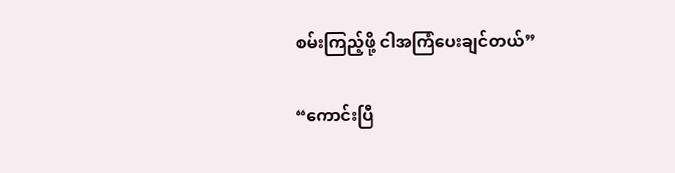စမ်းကြည့်ဖို့ ငါအကြံပေးချင်တယ်”

“ကောင်းပြီ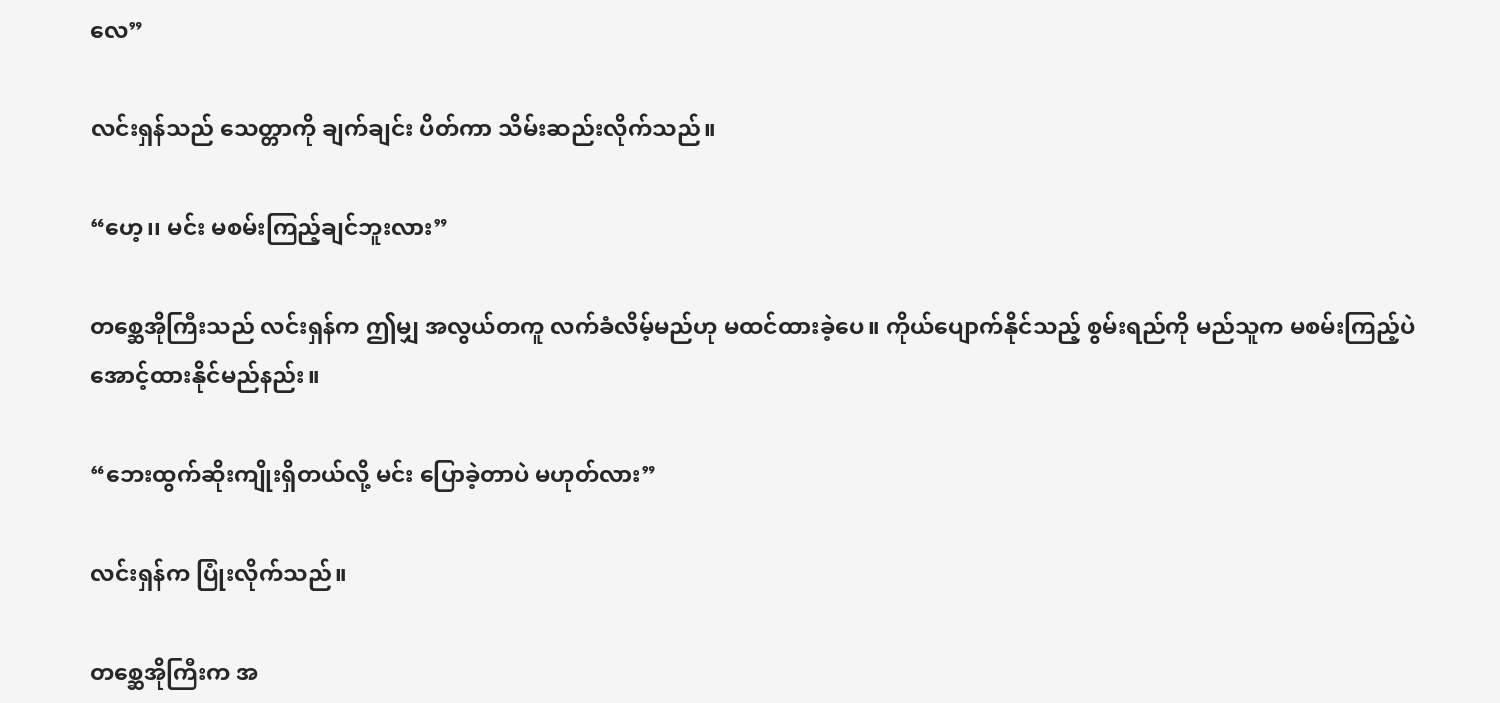လေ”

လင်းရှန်သည် သေတ္တာကို ချက်ချင်း ပိတ်ကာ သိမ်းဆည်းလိုက်သည်။

“ဟေ့၊၊ မင်း မစမ်းကြည့်ချင်ဘူးလား”

တစ္ဆေအိုကြီးသည် လင်းရှန်က ဤမျှ အလွယ်တကူ လက်ခံလိမ့်မည်ဟု မထင်ထားခဲ့ပေ။ ကိုယ်ပျောက်နိုင်သည့် စွမ်းရည်ကို မည်သူက မစမ်းကြည့်ပဲ အောင့်ထားနိုင်မည်နည်း။

“ဘေးထွက်ဆိုးကျိုးရှိတယ်လို့ မင်း ပြောခဲ့တာပဲ မဟုတ်လား”

လင်းရှန်က ပြုံးလိုက်သည်။

တစ္ဆေအိုကြီးက အ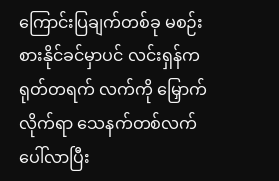ကြောင်းပြချက်တစ်ခု မစဉ်းစားနိုင်ခင်မှာပင် လင်းရှန်က ရုတ်တရက် လက်ကို မြှောက်လိုက်ရာ သေနက်တစ်လက်ပေါ်လာပြီး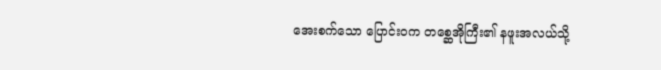အေးစက်သော ပြောင်းဝက တစ္ဆေအိုကြီး၏ နဖူးအလယ်သို့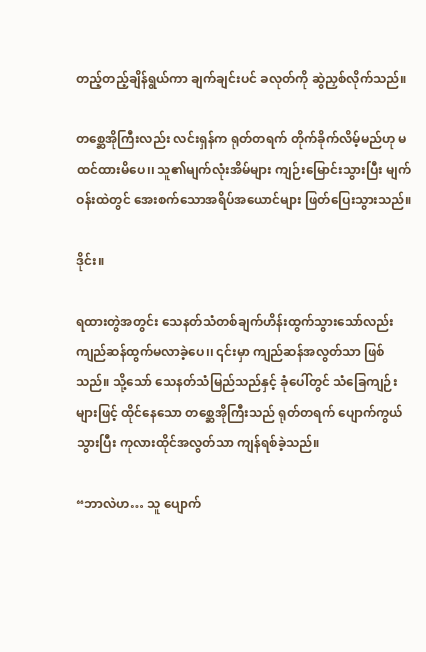တည့်တည့်ချိန်ရွယ်ကာ ချက်ချင်းပင် ခလုတ်ကို ဆွဲညှစ်လိုက်သည်။

တစ္ဆေအိုကြီးလည်း လင်းရှန်က ရုတ်တရက် တိုက်ခိုက်လိမ့်မည်ဟု မထင်ထားမိပေ၊၊ သူ၏မျက်လုံးအိမ်များ ကျဉ်းမြောင်းသွားပြီး မျက်ဝန်းထဲတွင် အေးစက်သောအရိပ်အယောင်များ ဖြတ်ပြေးသွားသည်။

ဒိုင်း။

ရထားတွဲအတွင်း သေနတ်သံတစ်ချက်ဟိန်းထွက်သွားသော်လည်း ကျည်ဆန်ထွက်မလာခဲ့ပေ၊၊ ၎င်းမှာ ကျည်ဆန်အလွတ်သာ ဖြစ်သည်။ သို့သော် သေနတ်သံမြည်သည်နှင့် ခုံပေါ်တွင် သံခြေကျဉ်းများဖြင့် ထိုင်နေသော တစ္ဆေအိုကြီးသည် ရုတ်တရက် ပျောက်ကွယ်သွားပြီး ကုလားထိုင်အလွတ်သာ ကျန်ရစ်ခဲ့သည်။

“ဘာလဲဟ… သူ ပျောက်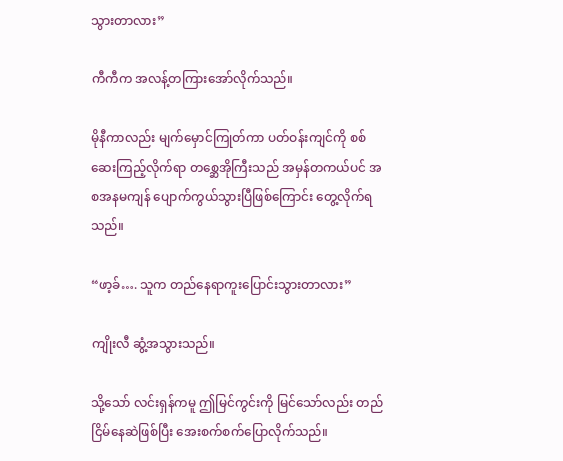သွားတာလား”

ကီကီက အလန့်တကြားအော်လိုက်သည်။

မိုနီကာလည်း မျက်မှောင်ကြုတ်ကာ ပတ်ဝန်းကျင်ကို စစ်ဆေးကြည့်လိုက်ရာ တစ္ဆေအိုကြီးသည် အမှန်တကယ်ပင် အစအနမကျန် ပျောက်ကွယ်သွားပြီဖြစ်ကြောင်း တွေ့လိုက်ရသည်။

“ဖာ့ခ်…. သူက တည်နေရာကူးပြောင်းသွားတာလား”

ကျိုးလီ ဆွံ့အသွားသည်။

သို့သော် လင်းရှန်ကမူ ဤမြင်ကွင်းကို မြင်သော်လည်း တည်ငြိမ်နေဆဲဖြစ်ပြီး အေးစက်စက်ပြောလိုက်သည်။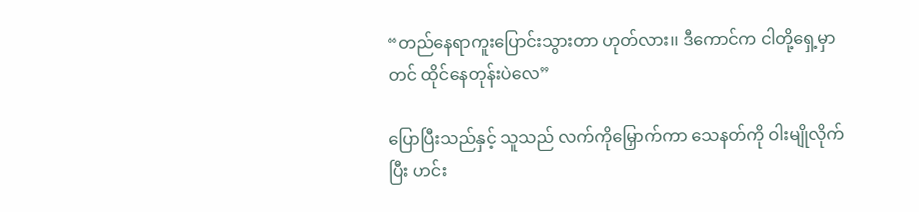“တည်နေရာကူးပြောင်းသွားတာ ဟုတ်လား၊၊ ဒီကောင်က ငါတို့ရှေ့မှာတင် ထိုင်နေတုန်းပဲလေ”

ပြောပြီးသည်နှင့် သူသည် လက်ကိုမြှောက်ကာ သေနတ်ကို ဝါးမျိုလိုက်ပြီး ဟင်း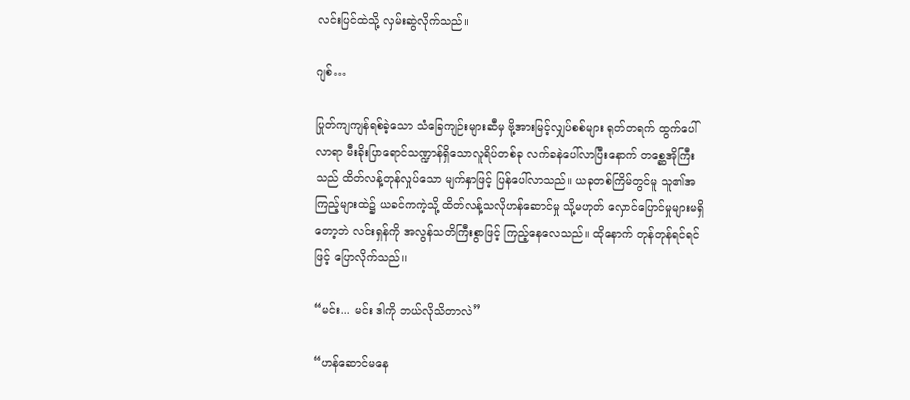လင်းပြင်ထဲသို့ လှမ်းဆွဲလိုက်သည်။

ဂျစ်…

ပြုတ်ကျကျန်ရစ်ခဲ့သော သံခြေကျဉ်းများဆီမှ ဗို့အားမြင့်လျှပ်စစ်များ ရုတ်တရက် ထွက်ပေါ်လာရာ မီးခိုးပြာရောင်သဏ္ဍာန်ရှိသောလူရိပ်တစ်ခု လက်ခနဲပေါ်လာပြီးနောက် တစ္ဆေအိုကြီးသည် ထိတ်လန့်တုန်လှုပ်သော မျက်နှာဖြင့် ပြန်ပေါ်လာသည်။ ယခုတစ်ကြိမ်တွင်မူ သူ၏အကြည့်များထဲ၌ ယခင်ကကဲ့သို့ ထိတ်လန့်သလိုဟန်ဆောင်မှု သို့မဟုတ် လှောင်ပြောင်မှုများမရှိတော့ဘဲ လင်းရှန်ကို အလွန်သတိကြီးစွာဖြင့် ကြည့်နေလေသည်။ ထိုနောက် တုန်တုန်ရင်ရင်ဖြင့် ပြောလိုက်သည်၊၊

“မင်း... မင်း ဒါကို ဘယ်လိုသိတာလဲ”

“ဟန်ဆောင်မနေ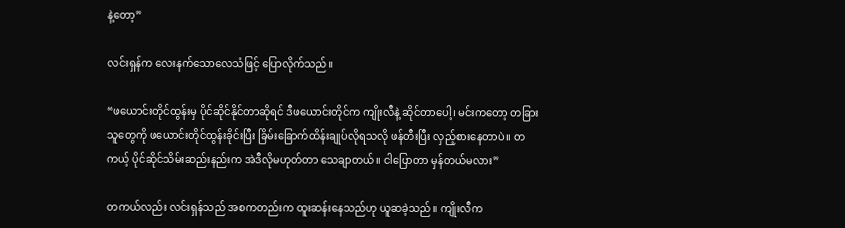နဲ့တော့”

လင်းရှန်က လေးနက်သောလေသံဖြင့် ပြောလိုက်သည်။

“ဖယောင်းတိုင်ထွန်းမှ ပိုင်ဆိုင်နိုင်တာဆိုရင် ဒီဖယောင်းတိုင်က ကျိုးလီနဲ့ ဆိုင်တာပေါ့၊ မင်းကတော့ တခြားသူတွေကို ဖယောင်းတိုင်ထွန်းခိုင်းပြီး ခြိမ်းခြောက်ထိန်းချုပ်လိုရသလို ဖန်တီးပြီး လှည့်စားနေတာပဲ၊၊ တကယ့် ပိုင်ဆိုင်သိမ်းဆည်းနည်းက အဲဒီလိုမဟုတ်တာ သေချာတယ်၊၊ ငါပြောတာ မှန်တယ်မလား”

တကယ်လည်း လင်းရှန်သည် အစကတည်းက ထူးဆန်းနေသည်ဟု ယူဆခဲ့သည်။ ကျိုးလီက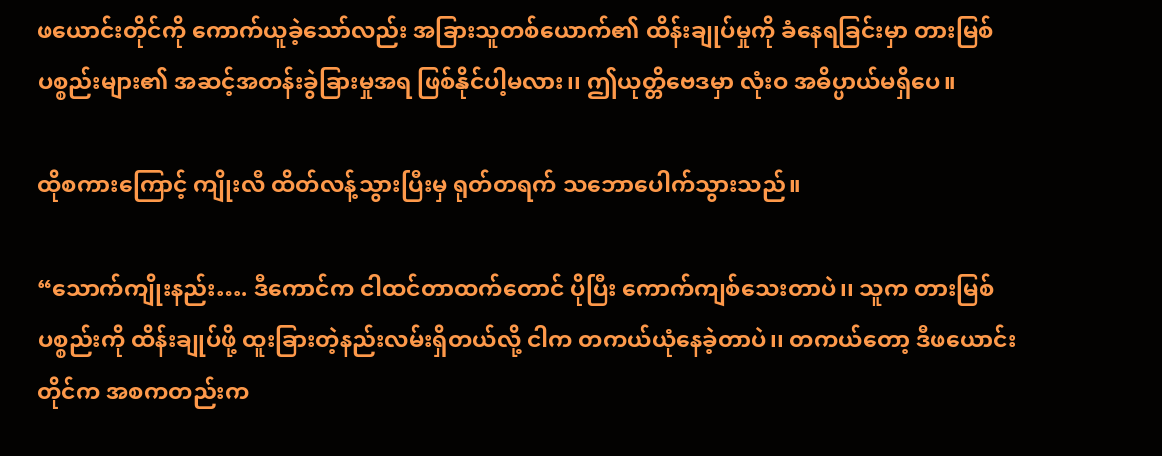ဖယောင်းတိုင်ကို ကောက်ယူခဲ့သော်လည်း အခြားသူတစ်ယောက်၏ ထိန်းချုပ်မှုကို ခံနေရခြင်းမှာ တားမြစ်ပစ္စည်းများ၏ အဆင့်အတန်းခွဲခြားမှုအရ ဖြစ်နိုင်ပါ့မလား၊၊ ဤယုတ္တိဗေဒမှာ လုံးဝ အဓိပ္ပာယ်မရှိပေ။

ထိုစကားကြောင့် ကျိုးလီ ထိတ်လန့်သွားပြီးမှ ရုတ်တရက် သဘောပေါက်သွားသည်။

“သောက်ကျိုးနည်း…. ဒီကောင်က ငါထင်တာထက်တောင် ပိုပြီး ကောက်ကျစ်သေးတာပဲ၊၊ သူက တားမြစ်ပစ္စည်းကို ထိန်းချုပ်ဖို့ ထူးခြားတဲ့နည်းလမ်းရှိတယ်လို့ ငါက တကယ်ယုံနေခဲ့တာပဲ၊၊ တကယ်တော့ ဒီဖယောင်းတိုင်က အစကတည်းက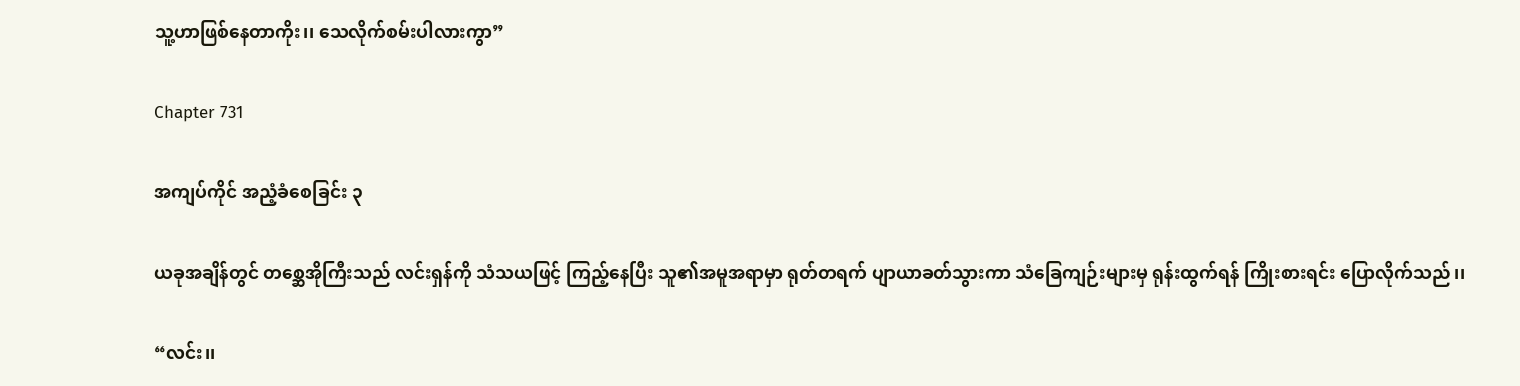သူ့ဟာဖြစ်နေတာကိုး၊၊ သေလိုက်စမ်းပါလားကွာ”

Chapter 731

အကျပ်ကိုင် အညံ့ခံစေခြင်း ၃

ယခုအချိန်တွင် တစ္ဆေအိုကြီးသည် လင်းရှန်ကို သံသယဖြင့် ကြည့်နေပြီး သူ၏အမူအရာမှာ ရုတ်တရက် ပျာယာခတ်သွားကာ သံခြေကျဉ်းများမှ ရုန်းထွက်ရန် ကြိုးစားရင်း ပြောလိုက်သည်၊၊

“လင်း၊၊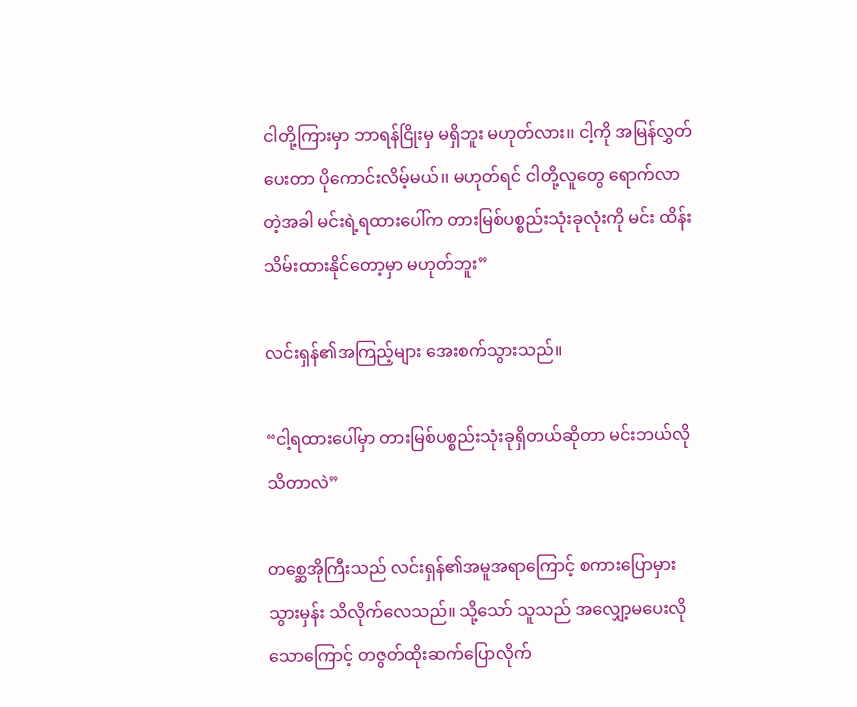ငါတို့ကြားမှာ ဘာရန်ငြိုးမှ မရှိဘူး မဟုတ်လား၊၊ ငါ့ကို အမြန်လွှတ်ပေးတာ ပိုကောင်းလိမ့်မယ်၊၊ မဟုတ်ရင် ငါတို့လူတွေ ရောက်လာတဲ့အခါ မင်းရဲ့ရထားပေါ်က တားမြစ်ပစ္စည်းသုံးခုလုံးကို မင်း ထိန်းသိမ်းထားနိုင်တော့မှာ မဟုတ်ဘူး”

လင်းရှန်၏အကြည့်များ အေးစက်သွားသည်။

“ငါ့ရထားပေါ်မှာ တားမြစ်ပစ္စည်းသုံးခုရှိတယ်ဆိုတာ မင်းဘယ်လိုသိတာလဲ”

တစ္ဆေအိုကြီးသည် လင်းရှန်၏အမူအရာကြောင့် စကားပြောမှားသွားမှန်း သိလိုက်လေသည်။ သို့သော် သူသည် အလျှော့မပေးလိုသောကြောင့် တဇွတ်ထိုးဆက်ပြောလိုက်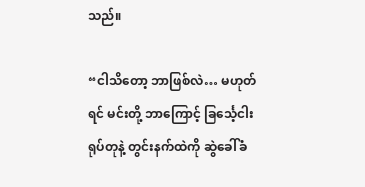သည်။

“ငါသိတော့ ဘာဖြစ်လဲ… မဟုတ်ရင် မင်းတို့ ဘာကြောင့် ခြင်္သေ့ငါးရုပ်တုနဲ့ တွင်းနက်ထဲကို ဆွဲခေါ်ခံ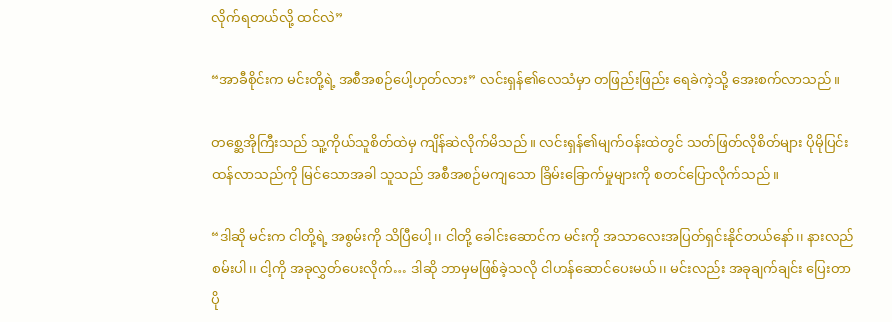လိုက်ရတယ်လို့ ထင်လဲ”

“အာခီစိုင်းက မင်းတို့ရဲ့ အစီအစဉ်ပေါ့ဟုတ်လား” လင်းရှန်၏လေသံမှာ တဖြည်းဖြည်း ရေခဲကဲ့သို့ အေးစက်လာသည်။

တစ္ဆေအိုကြီးသည် သူ့ကိုယ်သူစိတ်ထဲမှ ကျိန်ဆဲလိုက်မိသည်။ လင်းရှန်၏မျက်ဝန်းထဲတွင် သတ်ဖြတ်လိုစိတ်များ ပိုမိုပြင်းထန်လာသည်ကို မြင်သောအခါ သူသည် အစီအစဉ်မကျသော ခြိမ်းခြောက်မှုများကို စတင်ပြောလိုက်သည်။

“ဒါဆို မင်းက ငါတို့ရဲ့ အစွမ်းကို သိပြီပေါ့၊၊ ငါတို့ ခေါင်းဆောင်က မင်းကို အသာလေးအပြတ်ရှင်းနိုင်တယ်နော်၊၊ နားလည်စမ်းပါ၊၊ ငါ့ကို အခုလွှတ်ပေးလိုက်… ဒါဆို ဘာမှမဖြစ်ခဲ့သလို ငါဟန်ဆောင်ပေးမယ်၊၊ မင်းလည်း အခုချက်ချင်း ပြေးတာ ပို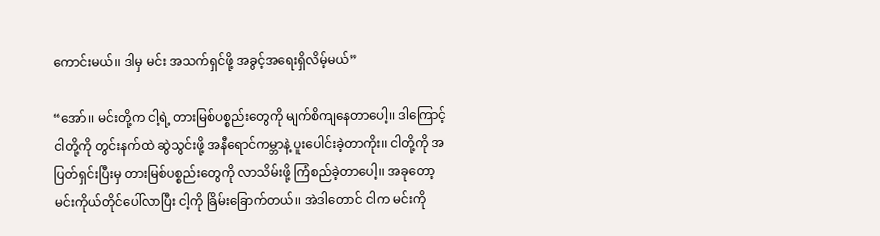ကောင်းမယ်၊၊ ဒါမှ မင်း အသက်ရှင်ဖို့ အခွင့်အရေးရှိလိမ့်မယ်”

“အော်၊၊ မင်းတို့က ငါ့ရဲ့ တားမြစ်ပစ္စည်းတွေကို မျက်စိကျနေတာပေါ့၊၊ ဒါကြောင့် ငါတို့ကို တွင်းနက်ထဲ ဆွဲသွင်းဖို့ အနီရောင်ကမ္ဘာနဲ့ ပူးပေါင်းခဲ့တာကိုး၊၊ ငါတို့ကို အပြတ်ရှင်းပြီးမှ တားမြစ်ပစ္စည်းတွေကို လာသိမ်းဖို့ ကြံစည်ခဲ့တာပေါ့၊၊ အခုတော့ မင်းကိုယ်တိုင်ပေါ်လာပြီး ငါ့ကို ခြိမ်းခြောက်တယ်၊၊ အဲဒါတောင် ငါက မင်းကို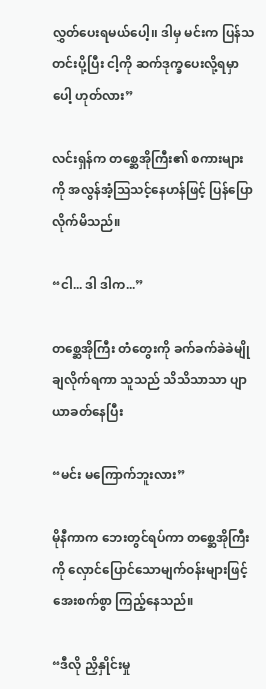လွှတ်ပေးရမယ်ပေါ့၊၊ ဒါမှ မင်းက ပြန်သတင်းပို့ပြီး ငါ့ကို ဆက်ဒုက္ခပေးလို့ရမှာပေါ့ ဟုတ်လား”

လင်းရှန်က တစ္ဆေအိုကြီး၏ စကားများကို အလွန်အံ့သြသင့်နေဟန်ဖြင့် ပြန်ပြောလိုက်မိသည်။

“ငါ... ဒါ ဒါက...”

တစ္ဆေအိုကြီး တံတွေးကို ခက်ခက်ခဲခဲမျိုချလိုက်ရကာ သူသည် သိသိသာသာ ပျာယာခတ်နေပြီး

“မင်း မကြောက်ဘူးလား”

မိုနီကာက ဘေးတွင်ရပ်ကာ တစ္ဆေအိုကြီးကို လှောင်ပြောင်သောမျက်ဝန်းများဖြင့် အေးစက်စွာ ကြည့်နေသည်။

“ဒီလို ညှိနှိုင်းမှု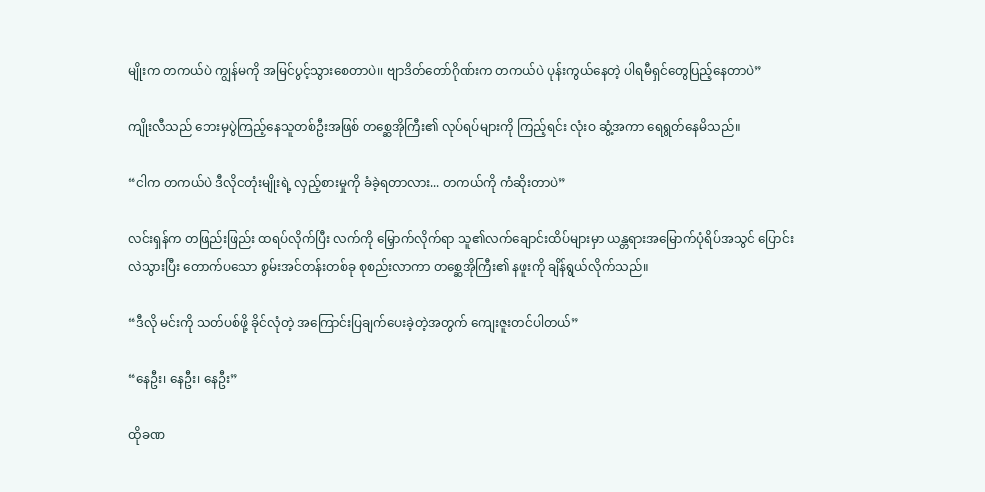မျိုးက တကယ်ပဲ ကျွန်မကို အမြင်ပွင့်သွားစေတာပဲ၊၊ ဗျာဒိတ်တော်ဂိုဏ်းက တကယ်ပဲ ပုန်းကွယ်နေတဲ့ ပါရမီရှင်တွေပြည့်နေတာပဲ”

ကျိုးလီသည် ဘေးမှပွဲကြည့်နေသူတစ်ဦးအဖြစ် တစ္ဆေအိုကြီး၏ လုပ်ရပ်များကို ကြည့်ရင်း လုံးဝ ဆွံ့အကာ ရေရွတ်နေမိသည်။

“ငါက တကယ်ပဲ ဒီလိုငတုံးမျိုးရဲ့ လှည့်စားမှုကို ခံခဲ့ရတာလား... တကယ်ကို ကံဆိုးတာပဲ”

လင်းရှန်က တဖြည်းဖြည်း ထရပ်လိုက်ပြီး လက်ကို မြှောက်လိုက်ရာ သူ၏လက်ချောင်းထိပ်များမှာ ယန္တရားအမြောက်ပုံရိပ်အသွင် ပြောင်းလဲသွားပြီး တောက်ပသော စွမ်းအင်တန်းတစ်ခု စုစည်းလာကာ တစ္ဆေအိုကြီး၏ နဖူးကို ချိန်ရွယ်လိုက်သည်။

“ဒီလို မင်းကို သတ်ပစ်ဖို့ ခိုင်လုံတဲ့ အကြောင်းပြချက်ပေးခဲ့တဲ့အတွက် ကျေးဇူးတင်ပါတယ်”

“နေဦး၊ နေဦး၊ နေဦး”

ထိုခဏ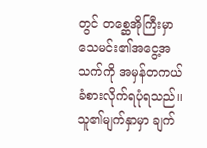တွင် တစ္ဆေအိုကြီးမှာ သေမင်း၏အငွေ့အသက်ကို အမှန်တကယ် ခံစားလိုက်ရပုံရသည်၊၊ သူ၏မျက်နှာမှာ ချက်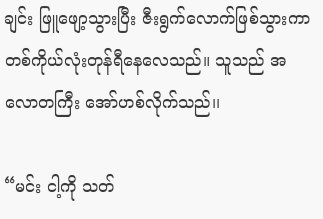ချင်း ဖြူဖျော့သွားပြီး ဇီးရွက်လောက်ဖြစ်သွားကာ တစ်ကိုယ်လုံးတုန်ရီနေလေသည်။ သူသည် အလောတကြီး အော်ဟစ်လိုက်သည်၊၊

“မင်း ငါ့ကို သတ်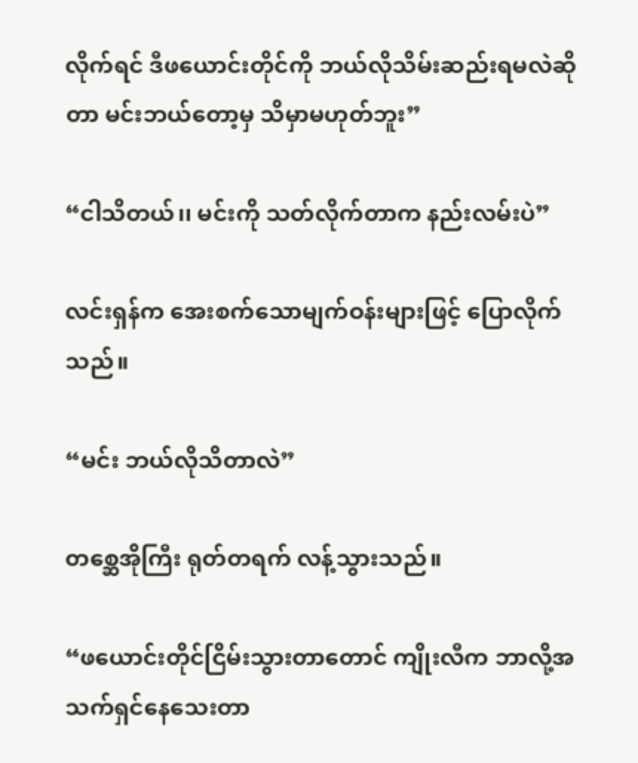လိုက်ရင် ဒီဖယောင်းတိုင်ကို ဘယ်လိုသိမ်းဆည်းရမလဲဆိုတာ မင်းဘယ်တော့မှ သိမှာမဟုတ်ဘူး”

“ငါသိတယ်၊၊ မင်းကို သတ်လိုက်တာက နည်းလမ်းပဲ”

လင်းရှန်က အေးစက်သောမျက်ဝန်းများဖြင့် ပြောလိုက်သည်။

“မင်း ဘယ်လိုသိတာလဲ”

တစ္ဆေအိုကြီး ရုတ်တရက် လန့်သွားသည်။

“ဖယောင်းတိုင်ငြိမ်းသွားတာတောင် ကျိုးလီက ဘာလို့အသက်ရှင်နေသေးတာ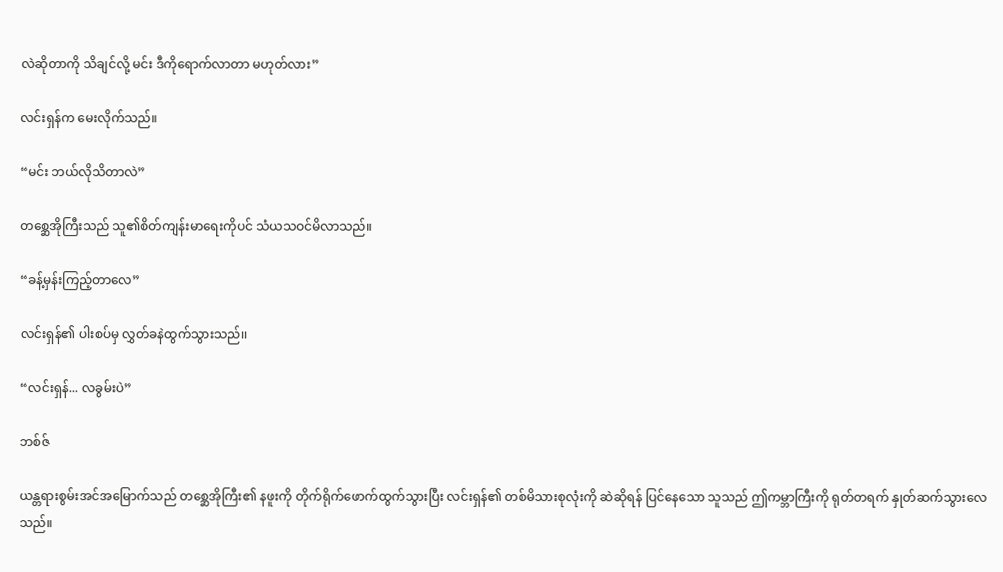လဲဆိုတာကို သိချင်လို့ မင်း ဒီကိုရောက်လာတာ မဟုတ်လား”

လင်းရှန်က မေးလိုက်သည်။

“မင်း ဘယ်လိုသိတာလဲ”

တစ္ဆေအိုကြီးသည် သူ၏စိတ်ကျန်းမာရေးကိုပင် သံယသဝင်မိလာသည်။

“ခန့်မှန်းကြည့်တာလေ”

လင်းရှန်၏ ပါးစပ်မှ လွှတ်ခနဲထွက်သွားသည်၊၊

“လင်းရှန်... လခွမ်းပဲ”

ဘစ်ဇ်

ယန္တရားစွမ်းအင်အမြောက်သည် တစ္ဆေအိုကြီး၏ နဖူးကို တိုက်ရိုက်ဖောက်ထွက်သွားပြီး လင်းရှန်၏ တစ်မိသားစုလုံးကို ဆဲဆိုရန် ပြင်နေသော သူသည် ဤကမ္ဘာကြီးကို ရုတ်တရက် နှုတ်ဆက်သွားလေသည်။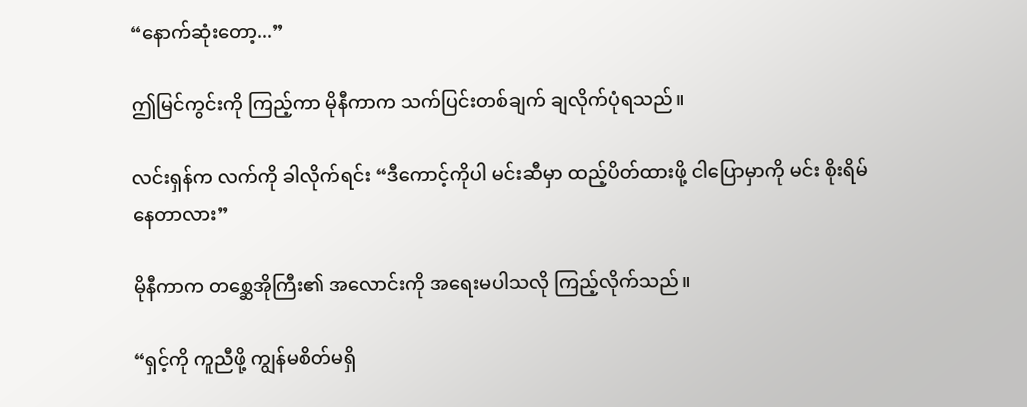“နောက်ဆုံးတော့...”

ဤမြင်ကွင်းကို ကြည့်ကာ မိုနီကာက သက်ပြင်းတစ်ချက် ချလိုက်ပုံရသည်။

လင်းရှန်က လက်ကို ခါလိုက်ရင်း “ဒီကောင့်ကိုပါ မင်းဆီမှာ ထည့်ပိတ်ထားဖို့ ငါပြောမှာကို မင်း စိုးရိမ်နေတာလား”

မိုနီကာက တစ္ဆေအိုကြီး၏ အလောင်းကို အရေးမပါသလို ကြည့်လိုက်သည်။

“ရှင့်ကို ကူညီဖို့ ကျွန်မစိတ်မရှိ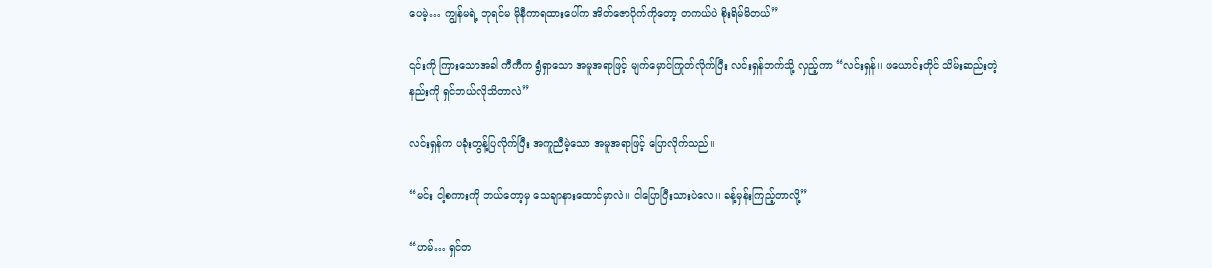ပေမဲ့… ကျွန်မရဲ့ ဘုရင်မ မိုနီကာရထားပေါ်က အိတ်ဇောပိုက်ကိုတော့ တကယ်ပဲ စိုးရိမ်မိတယ်”

၎င်းကို ကြားသောအခါ ကီကီက ရွံရှာသော အမူအရာဖြင့် မျက်မှောင်ကြုတ်လိုက်ပြီး လင်းရှန်ဘက်သို့ လှည့်ကာ “လင်းရှန်၊၊ ဖယောင်းတိုင် သိမ်းဆည်းတဲ့နည်းကို ရှင်ဘယ်လိုသိတာလဲ”

လင်းရှန်က ပခုံးတွန့်ပြလိုက်ပြီး အကူညီမဲ့သော အမူအရာဖြင့် ပြောလိုက်သည်။

“မင်း ငါ့စကားကို ဘယ်တော့မှ သေချာနားထောင်မှာလဲ၊၊ ငါပြောပြီးသားပဲလေ၊၊ ခန့်မှန်းကြည့်တာလို့”

“ဟမ်… ရှင်တ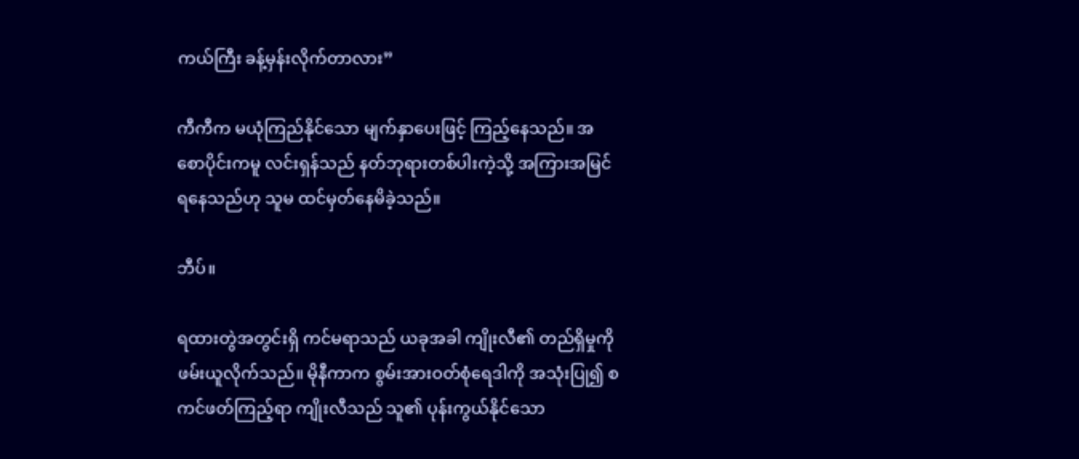ကယ်ကြီး ခန့်မှန်းလိုက်တာလား”

ကီကီက မယုံကြည်နိုင်သော မျက်နှာပေးဖြင့် ကြည့်နေသည်။ အစောပိုင်းကမူ လင်းရှန်သည် နတ်ဘုရားတစ်ပါးကဲ့သို့ အကြားအမြင်ရနေသည်ဟု သူမ ထင်မှတ်နေမိခဲ့သည်။

ဘီပ်။

ရထားတွဲအတွင်းရှိ ကင်မရာသည် ယခုအခါ ကျိုးလီ၏ တည်ရှိမှုကို ဖမ်းယူလိုက်သည်။ မိုနီကာက စွမ်းအားဝတ်စုံရေဒါကို အသုံးပြု၍ စကင်ဖတ်ကြည့်ရာ ကျိုးလီသည် သူ၏ ပုန်းကွယ်နိုင်သော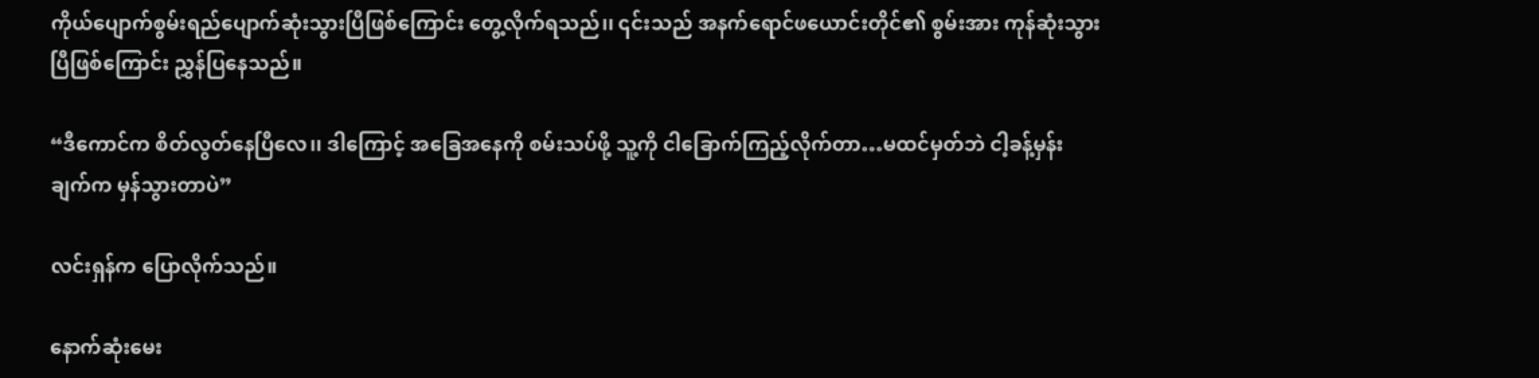ကိုယ်ပျောက်စွမ်းရည်ပျောက်ဆုံးသွားပြီဖြစ်ကြောင်း တွေ့လိုက်ရသည်၊၊ ၎င်းသည် အနက်ရောင်ဖယောင်းတိုင်၏ စွမ်းအား ကုန်ဆုံးသွားပြီဖြစ်ကြောင်း ညွှန်ပြနေသည်။

“ဒီကောင်က စိတ်လွတ်နေပြီလေ၊၊ ဒါကြောင့် အခြေအနေကို စမ်းသပ်ဖို့ သူ့ကို ငါခြောက်ကြည့်လိုက်တာ…မထင်မှတ်ဘဲ ငါ့ခန့်မှန်းချက်က မှန်သွားတာပဲ”

လင်းရှန်က ပြောလိုက်သည်။

နောက်ဆုံးမေး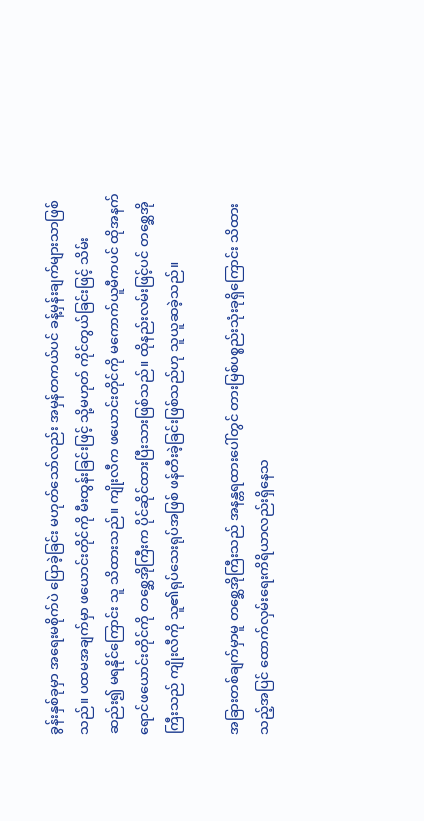ခွန်းနှစ်ခုမှာ အရေးမစိုက်ပဲ ပြောခဲ့ခြင်း မဟုတ်သော်လည်း အမှန်တကယ်ပင် ခန့်မှန်းချက်များသာဖြစ်သည်။ ပထမအချက်မှာ ဖယောင်းတိုင်ကို မီးထွန်းခြင်းဖြင့် သို့မဟုတ် ကိုင်တွယ်ခြင်းဖြင့် သိမ်းဆည်း၍ မရနိုင်ကြောင်း သူ သိထားသည်။ ကျိုးလီက ဖယောင်းတိုင်ကို မကောက်ယူမီကပင် ထိုအနက်ရောင်ဖယောင်းတိုင်ကို တစ္ဆေအိုကြီးက ပိုင်ဆိုင်ထားပြီးသားဖြစ်သည်။ ထိုနည်းလမ်းဖြင့်ပင် တစ္ဆေအိုကြီးသည် ကျိုးလီကို သူ၏ရုပ်သေးရုပ်အဖြစ် ဖန်တီးခဲ့ခြင်းဖြစ်သည်ဟု သူယူဆခဲ့သည်။

အခြားတစ်ချက်မှာမူ တစ္ဆေအိုကြီးသည် အနန္တရထားပေါ်တွင် တားမြစ်ပစ္စည်းသုံးခုရှိကြောင်း သိထားသည့်အပြင် ထောက်လှမ်းရေးကိရိယာလည်းရှိနေသ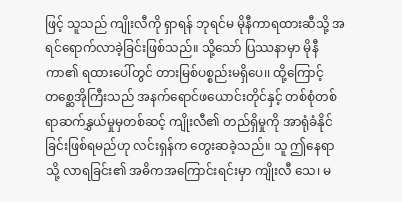ဖြင့် သူသည် ကျိုးလီကို ရှာရန် ဘုရင်မ မိုနီကာရထားဆီသို့ အရင်ရောက်လာခဲ့ခြင်းဖြစ်သည်။ သို့သော် ပြဿနာမှာ မိုနီကာ၏ ရထားပေါ်တွင် တားမြစ်ပစ္စည်းမရှိပေ၊၊ ထို့ကြောင့် တစ္ဆေအိုကြီးသည် အနက်ရောင်ဖယောင်းတိုင်နှင့် တစ်စုံတစ်ရာဆက်နွှယ်မှုမှတစ်ဆင့် ကျိုးလီ၏ တည်ရှိမှုကို အာရုံခံနိုင်ခြင်းဖြစ်ရမည်ဟု လင်းရှန်က တွေးဆခဲ့သည်။ သူ ဤနေရာသို့ လာရခြင်း၏ အဓိကအကြောင်းရင်းမှာ ကျိုးလီ သေ၊ မ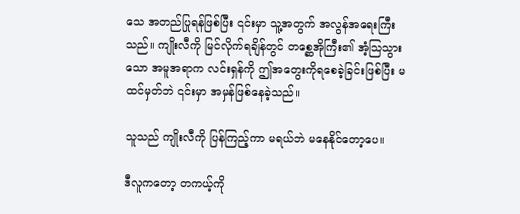သေ အတည်ပြုရန်ဖြစ်ပြီး ၎င်းမှာ သူ့အတွက် အလွန်အရေးကြီးသည်။ ကျိုးလီကို မြင်လိုက်ရချိန်တွင် တစ္ဆေအိုကြီး၏ အံ့သြသွားသော အမူအရာက လင်းရှန်ကို ဤအတွေးကိုရစေခဲ့ခြင်းဖြစ်ပြီး မထင်မှတ်ဘဲ ၎င်းမှာ အမှန်ဖြစ်နေခဲ့သည်။

သူသည် ကျိုးလီကို ပြန်ကြည့်ကာ မရယ်ဘဲ မနေနိုင်တော့ပေ။

ဒီလူကတော့ တကယ့်ကို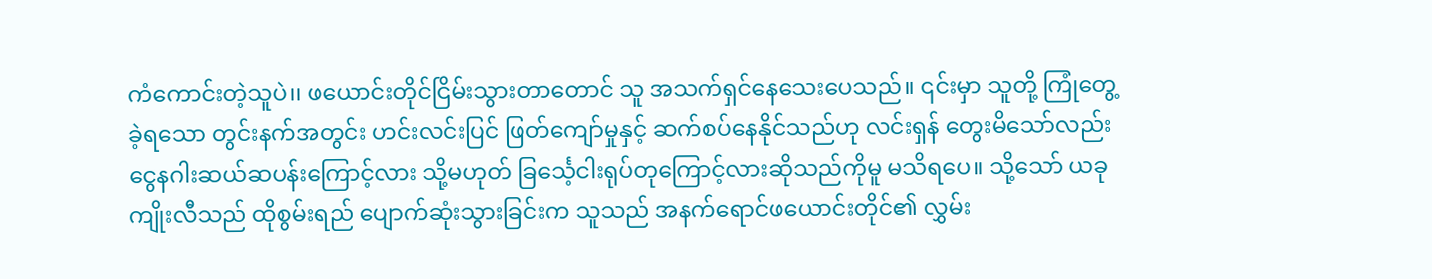ကံကောင်းတဲ့သူပဲ၊၊ ဖယောင်းတိုင်ငြိမ်းသွားတာတောင် သူ အသက်ရှင်နေသေးပေသည်။ ၎င်းမှာ သူတို့ ကြုံတွေ့ခဲ့ရသော တွင်းနက်အတွင်း ဟင်းလင်းပြင် ဖြတ်ကျော်မှုနှင့် ဆက်စပ်နေနိုင်သည်ဟု လင်းရှန် တွေးမိသော်လည်း ငွေနဂါးဆယ်ဆပန်းကြောင့်လား သို့မဟုတ် ခြင်္သေ့ငါးရုပ်တုကြောင့်လားဆိုသည်ကိုမူ မသိရပေ။ သို့သော် ယခု ကျိုးလီသည် ထိုစွမ်းရည် ပျောက်ဆုံးသွားခြင်းက သူသည် အနက်ရောင်ဖယောင်းတိုင်၏ လွှမ်း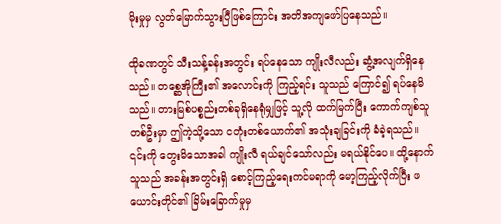မိုးမှုမှ လွတ်မြောက်သွားပြီဖြစ်ကြောင်း အတိအကျဖော်ပြနေသည်။

ထိုခဏတွင် သီးသန့်ခန်းအတွင်း ရပ်နေသော ကျိုးလီလည်း ဆွံ့အလျက်ရှိနေသည်။ တစ္ဆေအိုကြီး၏ အလောင်းကို ကြည့်ရင်း သူသည် ကြောင်၍ ရပ်နေမိသည်။ တားမြစ်ပစ္စည်းတစ်ခုရှိနေရုံမျှဖြင့် သူ့လို ထက်မြက်ပြီး ကောက်ကျစ်သူတစ်ဦးမှာ ဤကဲ့သို့သော ငတုံးတစ်ယောက်၏ အသုံးချခြင်းကို ခံခဲ့ရသည်။ ၎င်းကို တွေးမိသောအခါ ကျိုးလီ ရယ်ချင်သော်လည်း မရယ်နိုင်ပေ။ ထို့နောက် သူသည် အခန်းအတွင်းရှိ စောင့်ကြည့်ရေးကင်မရာကို မော့ကြည့်လိုက်ပြီး ဖယောင်းတိုင်၏ ခြိမ်းခြောက်မှုမှ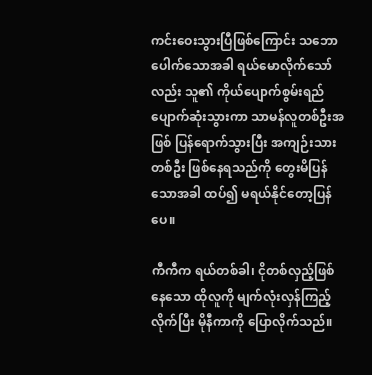ကင်းဝေးသွားပြီဖြစ်ကြောင်း သဘောပေါက်သောအခါ ရယ်မောလိုက်သော်လည်း သူ၏ ကိုယ်ပျောက်စွမ်းရည်ပျောက်ဆုံးသွားကာ သာမန်လူတစ်ဦးအဖြစ် ပြန်ရောက်သွားပြီး အကျဉ်းသားတစ်ဦး ဖြစ်နေရသည်ကို တွေးမိပြန်သောအခါ ထပ်၍ မရယ်နိုင်တော့ပြန်ပေ။

ကီကီက ရယ်တစ်ခါ၊ ငိုတစ်လှည့်ဖြစ်နေသော ထိုလူကို မျက်လုံးလှန်ကြည့်လိုက်ပြီး မိုနီကာကို ပြောလိုက်သည်။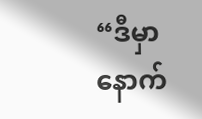“ဒီမှာ နောက်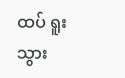ထပ် ရူးသွား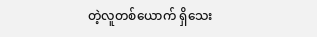တဲ့လူတစ်ယောက် ရှိသေး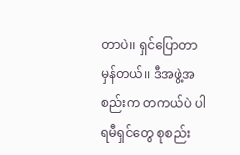တာပဲ၊၊ ရှင်ပြောတာ မှန်တယ်၊၊ ဒီအဖွဲ့အစည်းက တကယ်ပဲ ပါရမီရှင်တွေ စုစည်း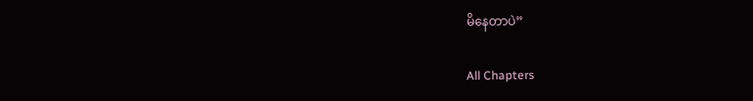မိနေတာပဲ”

All Chapters